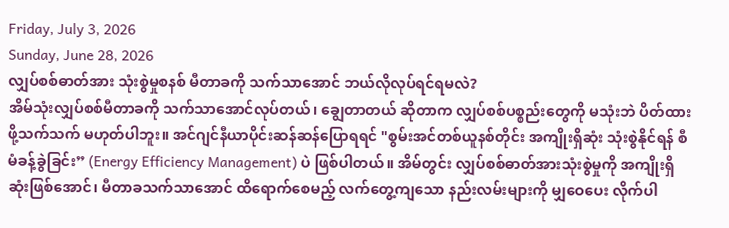Friday, July 3, 2026
Sunday, June 28, 2026
လျှပ်စစ်ဓာတ်အား သုံးစွဲမှုစနစ် မီတာခကို သက်သာအောင် ဘယ်လိုလုပ်ရင်ရမလဲ?
အိမ်သုံးလျှပ်စစ်မီတာခကို သက်သာအောင်လုပ်တယ်၊ ချွေတာတယ် ဆိုတာက လျှပ်စစ်ပစ္စည်းတွေကို မသုံးဘဲ ပိတ်ထားဖို့သက်သက် မဟုတ်ပါဘူး။ အင်ဂျင်နီယာပိုင်းဆန်ဆန်ပြောရရင် "စွမ်းအင်တစ်ယူနစ်တိုင်း အကျိုးရှိဆုံး သုံးစွဲနိုင်ရန် စီမံခန့်ခွဲခြင်း” (Energy Efficiency Management) ပဲ ဖြစ်ပါတယ်။ အိမ်တွင်း လျှပ်စစ်ဓာတ်အားသုံးစွဲမှုကို အကျိုးရှိဆုံးဖြစ်အောင်၊ မီတာခသက်သာအောင် ထိရောက်စေမည့် လက်တွေ့ကျသော နည်းလမ်းများကို မျှဝေပေး လိုက်ပါ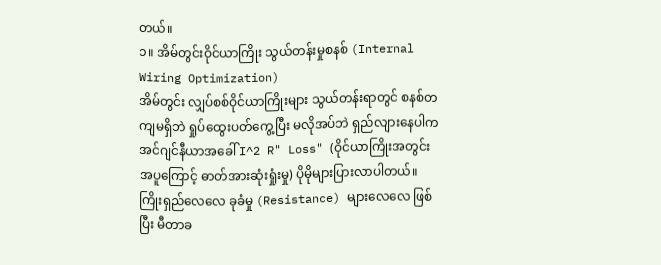တယ်။
၁။ အိမ်တွင်းဝိုင်ယာကြိုး သွယ်တန်းမှုစနစ် (Internal Wiring Optimization)
အိမ်တွင်း လျှပ်စစ်ဝိုင်ယာကြိုးများ သွယ်တန်းရာတွင် စနစ်တကျမရှိဘဲ ရှုပ်ထွေးပတ်ကွေ့ပြီး မလိုအပ်ဘဲ ရှည်လျားနေပါက အင်ဂျင်နီယာအခေါ် I^2 R" Loss" (ဝိုင်ယာကြိုးအတွင်း အပူကြောင့် ဓာတ်အားဆုံးရှုံးမှု) ပိုမိုများပြားလာပါတယ်။ ကြိုးရှည်လေလေ ခုခံမှု (Resistance) များလေလေ ဖြစ်ပြီး မီတာခ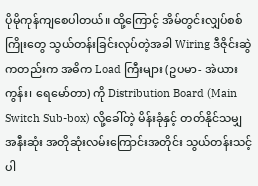ပိုမိုကုန်ကျစေပါတယ်။ ထို့ကြောင့် အိမ်တွင်းလျှပ်စစ်ကြိုးတွေ သွယ်တန်းခြင်းလုပ်တဲ့အခါ Wiring ဒီဇိုင်းဆွဲကတည်းက အဓိက Load ကြီးများ (ဥပမာ- အဲယားကွန်း၊ ရေမော်တာ) ကို Distribution Board (Main Switch Sub-box) လို့ခေါ်တဲ့ မိန်းခုံနှင့် တတ်နိုင်သမျှ အနီးဆုံး အတိုဆုံးလမ်းကြောင်းအတိုင်း သွယ်တန်းသင့်ပါ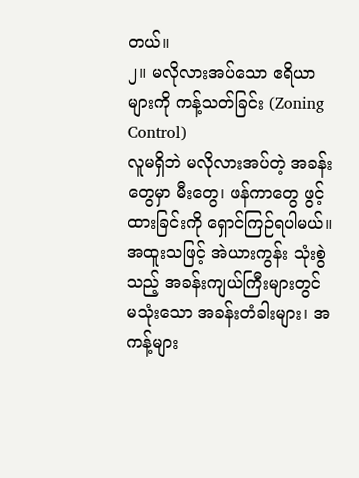တယ်။
၂။ မလိုလားအပ်သော ဧရိယာများကို ကန့်သတ်ခြင်း (Zoning Control)
လူမရှိဘဲ မလိုလားအပ်တဲ့ အခန်းတွေမှာ မီးတွေ၊ ဖန်ကာတွေ ဖွင့်ထားခြင်းကို ရှောင်ကြဉ်ရပါမယ်။ အထူးသဖြင့် အဲယားကွန်း သုံးစွဲသည့် အခန်းကျယ်ကြီးများတွင် မသုံးသော အခန်းတံခါးများ၊ အကန့်များ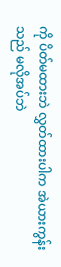ကို ပိတ်မထားဘဲ လွှတ်ထားပါက အဲယားကွန်းသည် မလိုအပ်ဘဲ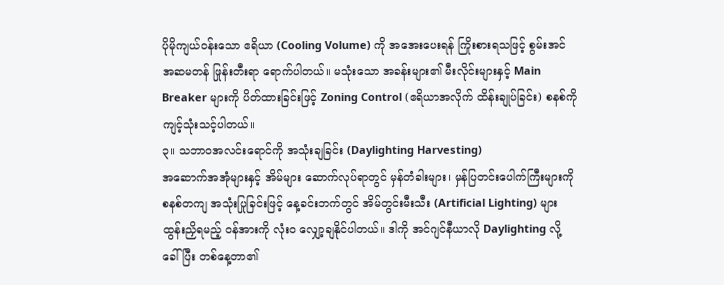ပိုမိုကျယ်ဝန်းသော ဧရိယာ (Cooling Volume) ကို အအေးပေးရန် ကြိုးစားရသဖြင့် စွမ်းအင်အဆမတန် ဖြုန်းတီးရာ ရောက်ပါတယ်။ မသုံးသော အခန်းများ၏ မီးလိုင်းများနှင့် Main Breaker များကို ပိတ်ထားခြင်းဖြင့် Zoning Control (ဧရိယာအလိုက် ထိန်းချုပ်ခြင်း) စနစ်ကို ကျင့်သုံးသင့်ပါတယ်။
၃။ သဘာဝအလင်းရောင်ကို အသုံးချခြင်း (Daylighting Harvesting)
အဆောက်အအုံများနှင့် အိမ်များ ဆောက်လုပ်ရာတွင် မှန်တံခါးများ၊ မှန်ပြတင်းပေါက်ကြီးများကို စနစ်တကျ အသုံးပြုခြင်းဖြင့် နေ့ခင်းဘက်တွင် အိမ်တွင်းမီးသီး (Artificial Lighting) များ ထွန်းညှိရမည့် ဝန်အားကို လုံးဝ လျှော့ချနိုင်ပါတယ်။ ဒါကို အင်ဂျင်နီယာလို Daylighting လို့ ခေါ်ပြီး တစ်နေ့တာ၏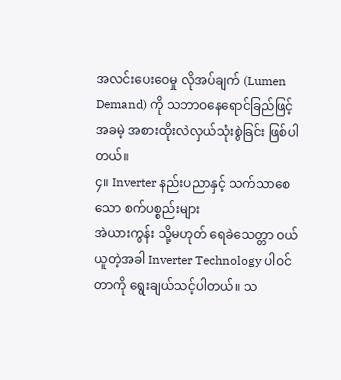အလင်းပေးဝေမှု လိုအပ်ချက် (Lumen Demand) ကို သဘာဝနေရောင်ခြည်ဖြင့် အခမဲ့ အစားထိုးလဲလှယ်သုံးစွဲခြင်း ဖြစ်ပါတယ်။
၄။ Inverter နည်းပညာနှင့် သက်သာစေသော စက်ပစ္စည်းများ
အဲယားကွန်း သို့မဟုတ် ရေခဲသေတ္တာ ဝယ်ယူတဲ့အခါ Inverter Technology ပါဝင်တာကို ရွေးချယ်သင့်ပါတယ်။ သ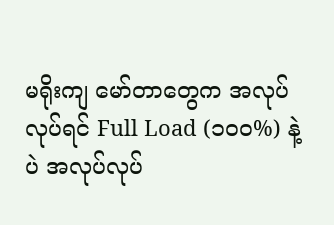မရိုးကျ မော်တာတွေက အလုပ်လုပ်ရင် Full Load (၁၀၀%) နဲ့ပဲ အလုပ်လုပ်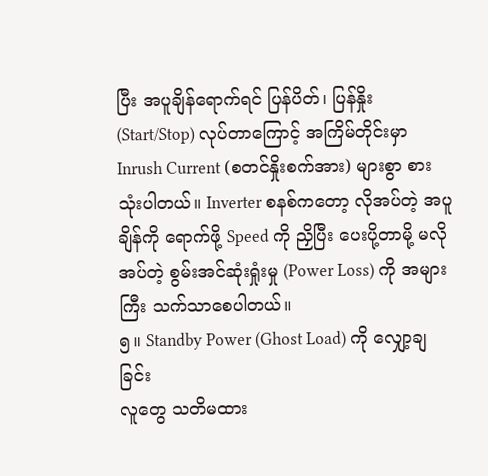ပြီး အပူချိန်ရောက်ရင် ပြန်ပိတ်၊ ပြန်နှိုး (Start/Stop) လုပ်တာကြောင့် အကြိမ်တိုင်းမှာ Inrush Current (စတင်နှိုးစက်အား) များစွာ စားသုံးပါတယ်။ Inverter စနစ်ကတော့ လိုအပ်တဲ့ အပူချိန်ကို ရောက်ဖို့ Speed ကို ညှိပြီး ပေးပို့တာမို့ မလိုအပ်တဲ့ စွမ်းအင်ဆုံးရှုံးမှု (Power Loss) ကို အများကြီး သက်သာစေပါတယ်။
၅။ Standby Power (Ghost Load) ကို လျှော့ချခြင်း
လူတွေ သတိမထား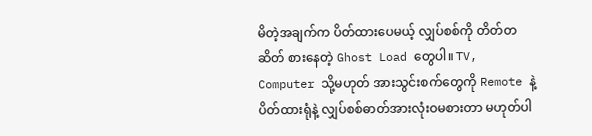မိတဲ့အချက်က ပိတ်ထားပေမယ့် လျှပ်စစ်ကို တိတ်တဆိတ် စားနေတဲ့ Ghost Load တွေပါ။ TV, Computer သို့မဟုတ် အားသွင်းစက်တွေကို Remote နဲ့ ပိတ်ထားရုံနဲ့ လျှပ်စစ်ဓာတ်အားလုံးဝမစားတာ မဟုတ်ပါ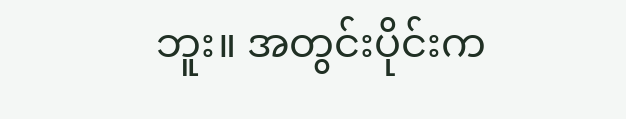ဘူး။ အတွင်းပိုင်းက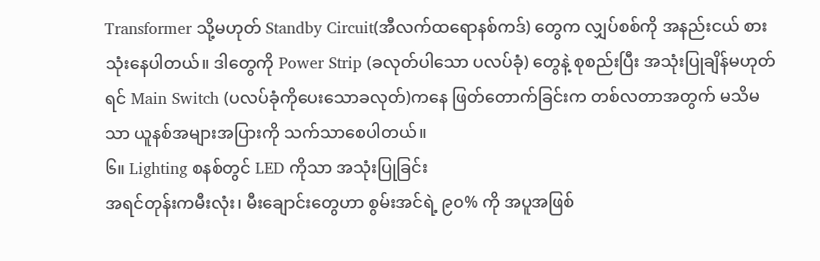Transformer သို့မဟုတ် Standby Circuit(အီလက်ထရောနစ်ကဒ်) တွေက လျှပ်စစ်ကို အနည်းငယ် စားသုံးနေပါတယ်။ ဒါတွေကို Power Strip (ခလုတ်ပါသော ပလပ်ခုံ) တွေနဲ့ စုစည်းပြီး အသုံးပြုချိန်မဟုတ်ရင် Main Switch (ပလပ်ခုံကိုပေးသောခလုတ်)ကနေ ဖြတ်တောက်ခြင်းက တစ်လတာအတွက် မသိမသာ ယူနစ်အများအပြားကို သက်သာစေပါတယ်။
၆။ Lighting စနစ်တွင် LED ကိုသာ အသုံးပြုခြင်း
အရင်တုန်းကမီးလုံး၊ မီးချောင်းတွေဟာ စွမ်းအင်ရဲ့ ၉၀% ကို အပူအဖြစ်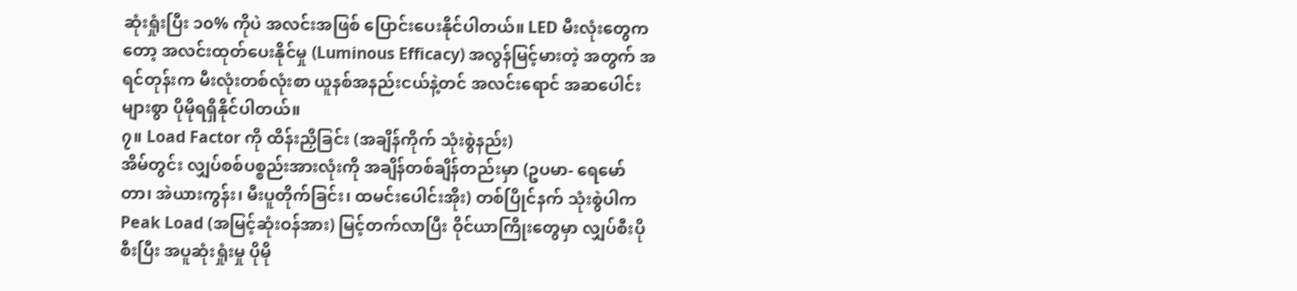ဆုံးရှုံးပြီး ၁၀% ကိုပဲ အလင်းအဖြစ် ပြောင်းပေးနိုင်ပါတယ်။ LED မီးလုံးတွေကတော့ အလင်းထုတ်ပေးနိုင်မှု (Luminous Efficacy) အလွန်မြင့်မားတဲ့ အတွက် အရင်တုန်းက မီးလုံးတစ်လုံးစာ ယူနစ်အနည်းငယ်နဲ့တင် အလင်းရောင် အဆပေါင်းများစွာ ပိုမိုရရှိနိုင်ပါတယ်။
၇။ Load Factor ကို ထိန်းညှိခြင်း (အချိန်ကိုက် သုံးစွဲနည်း)
အိမ်တွင်း လျှပ်စစ်ပစ္စည်းအားလုံးကို အချိန်တစ်ချိန်တည်းမှာ (ဥပမာ- ရေမော်တာ၊ အဲယားကွန်း၊ မီးပူတိုက်ခြင်း၊ ထမင်းပေါင်းအိုး) တစ်ပြိုင်နက် သုံးစွဲပါက Peak Load (အမြင့်ဆုံးဝန်အား) မြင့်တက်လာပြီး ဝိုင်ယာကြိုးတွေမှာ လျှပ်စီးပိုစီးပြီး အပူဆုံးရှုံးမှု ပိုမို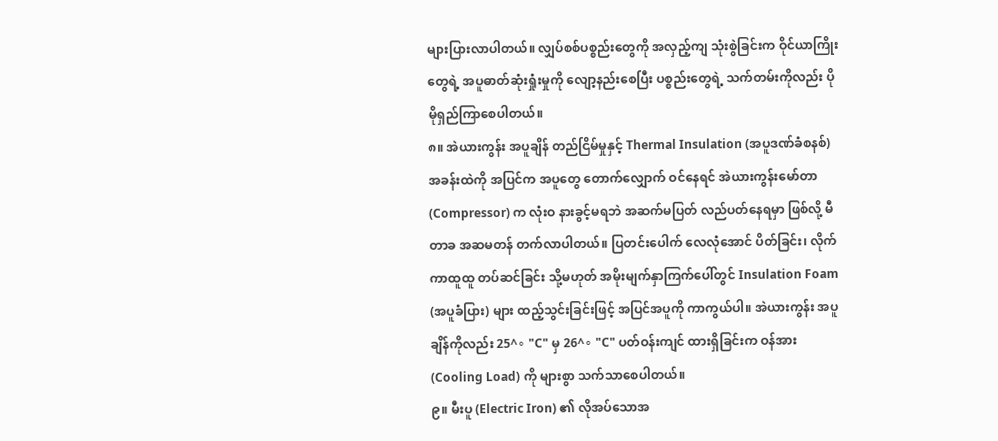များပြားလာပါတယ်။ လျှပ်စစ်ပစ္စည်းတွေကို အလှည့်ကျ သုံးစွဲခြင်းက ဝိုင်ယာကြိုးတွေရဲ့ အပူဓာတ်ဆုံးရှုံးမှုကို လျော့နည်းစေပြီး ပစ္စည်းတွေရဲ့ သက်တမ်းကိုလည်း ပိုမိုရှည်ကြာစေပါတယ်။
၈။ အဲယားကွန်း အပူချိန် တည်ငြိမ်မှုနှင့် Thermal Insulation (အပူဒဏ်ခံစနစ်)
အခန်းထဲကို အပြင်က အပူတွေ တောက်လျှောက် ဝင်နေရင် အဲယားကွန်းမော်တာ (Compressor) က လုံးဝ နားခွင့်မရဘဲ အဆက်မပြတ် လည်ပတ်နေရမှာ ဖြစ်လို့ မီတာခ အဆမတန် တက်လာပါတယ်။ ပြတင်းပေါက် လေလုံအောင် ပိတ်ခြင်း၊ လိုက်ကာထူထူ တပ်ဆင်ခြင်း သို့မဟုတ် အမိုးမျက်နှာကြက်ပေါ်တွင် Insulation Foam (အပူခံပြား) များ ထည့်သွင်းခြင်းဖြင့် အပြင်အပူကို ကာကွယ်ပါ။ အဲယားကွန်း အပူချိန်ကိုလည်း 25^∘ "C" မှ 26^∘ "C" ပတ်ဝန်းကျင် ထားရှိခြင်းက ဝန်အား (Cooling Load) ကို များစွာ သက်သာစေပါတယ်။
၉။ မီးပူ (Electric Iron) ၏ လိုအပ်သောအ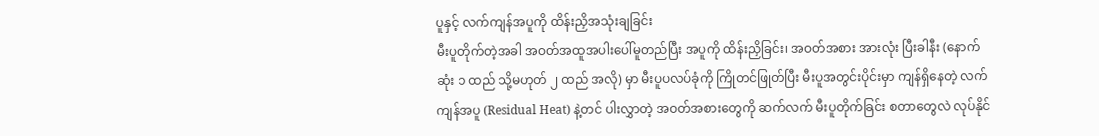ပူနှင့် လက်ကျန်အပူကို ထိန်းညှိအသုံးချခြင်း
မီးပူတိုက်တဲ့အခါ အဝတ်အထူအပါးပေါ်မူတည်ပြီး အပူကို ထိန်းညှိခြင်း၊ အဝတ်အစား အားလုံး ပြီးခါနီး (နောက်ဆုံး ၁ ထည် သို့မဟုတ် ၂ ထည် အလို) မှာ မီးပူပလပ်ခုံကို ကြိုတင်ဖြုတ်ပြီး မီးပူအတွင်းပိုင်းမှာ ကျန်ရှိနေတဲ့ လက်ကျန်အပူ (Residual Heat) နဲ့တင် ပါးလွှာတဲ့ အဝတ်အစားတွေကို ဆက်လက် မီးပူတိုက်ခြင်း စတာတွေလဲ လုပ်နိုင်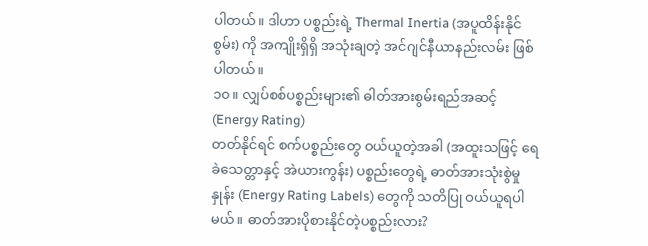ပါတယ်။ ဒါဟာ ပစ္စည်းရဲ့ Thermal Inertia (အပူထိန်းနိုင်စွမ်း) ကို အကျိုးရှိရှိ အသုံးချတဲ့ အင်ဂျင်နီယာနည်းလမ်း ဖြစ်ပါတယ်။
၁၀။ လျှပ်စစ်ပစ္စည်းများ၏ ဓါတ်အားစွမ်းရည်အဆင့် (Energy Rating)
တတ်နိုင်ရင် စက်ပစ္စည်းတွေ ဝယ်ယူတဲ့အခါ (အထူးသဖြင့် ရေခဲသေတ္တာနှင့် အဲယားကွန်း) ပစ္စည်းတွေရဲ့ ဓာတ်အားသုံးစွဲမှုနှုန်း (Energy Rating Labels) တွေကို သတိပြု ဝယ်ယူရပါမယ်။ ဓာတ်အားပိုစားနိုင်တဲ့ပစ္စည်းလား?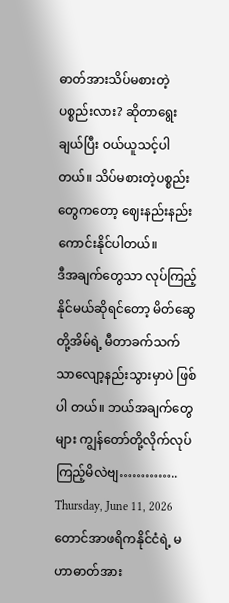ဓာတ်အားသိပ်မစားတဲ့ ပစ္စည်းလား? ဆိုတာရွေးချယ်ပြီး ဝယ်ယူသင့်ပါတယ်။ သိပ်မစားတဲ့ပစ္စည်းတွေကတော့ ဈေးနည်းနည်းကောင်းနိုင်ပါတယ်။
ဒီအချက်တွေသာ လုပ်ကြည့်နိုင်မယ်ဆိုရင်တော့ မိတ်ဆွေတို့အိမ်ရဲ့ မီတာခက်သက်သာလျော့နည်းသွားမှာပဲ ဖြစ်ပါ တယ်။ ဘယ်အချက်တွေများ ကျွန်တော်တို့လိုက်လုပ်ကြည့်မိလဲဗျ…………..
Thursday, June 11, 2026
တောင်အာဖရိကနိုင်ငံရဲ့ မဟာဓာတ်အား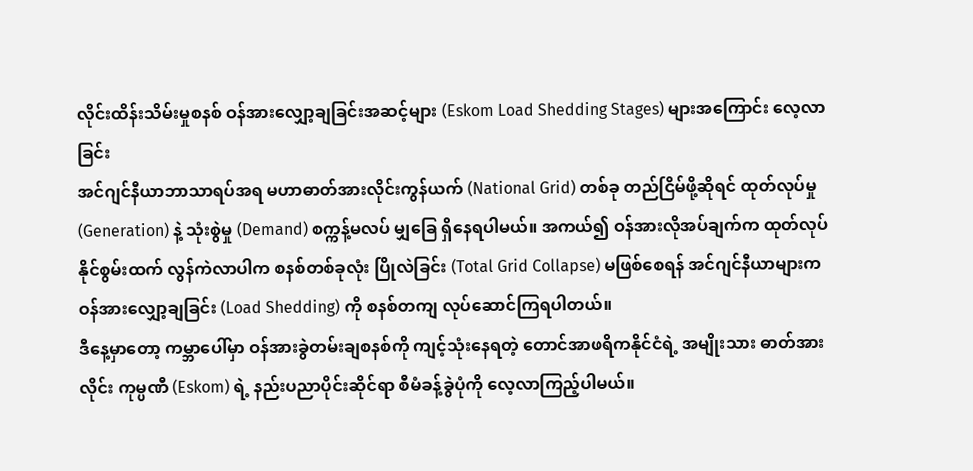လိုင်းထိန်းသိမ်းမှုစနစ် ဝန်အားလျှော့ချခြင်းအဆင့်များ (Eskom Load Shedding Stages) များအကြောင်း လေ့လာခြင်း
အင်ဂျင်နီယာဘာသာရပ်အရ မဟာဓာတ်အားလိုင်းကွန်ယက် (National Grid) တစ်ခု တည်ငြိမ်ဖို့ဆိုရင် ထုတ်လုပ်မှု (Generation) နဲ့ သုံးစွဲမှု (Demand) စက္ကန့်မလပ် မျှခြေ ရှိနေရပါမယ်။ အကယ်၍ ဝန်အားလိုအပ်ချက်က ထုတ်လုပ်နိုင်စွမ်းထက် လွန်ကဲလာပါက စနစ်တစ်ခုလုံး ပြိုလဲခြင်း (Total Grid Collapse) မဖြစ်စေရန် အင်ဂျင်နီယာများက ဝန်အားလျှော့ချခြင်း (Load Shedding) ကို စနစ်တကျ လုပ်ဆောင်ကြရပါတယ်။
ဒီနေ့မှာတော့ ကမ္ဘာပေါ်မှာ ဝန်အားခွဲတမ်းချစနစ်ကို ကျင့်သုံးနေရတဲ့ တောင်အာဖရိကနိုင်ငံရဲ့ အမျိုးသား ဓာတ်အားလိုင်း ကုမ္ပဏီ (Eskom) ရဲ့ နည်းပညာပိုင်းဆိုင်ရာ စီမံခန့်ခွဲပုံကို လေ့လာကြည့်ပါမယ်။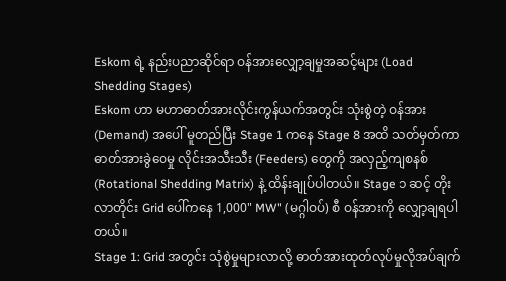Eskom ရဲ့ နည်းပညာဆိုင်ရာ ဝန်အားလျှော့ချမှုအဆင့်များ (Load Shedding Stages)
Eskom ဟာ မဟာဓာတ်အားလိုင်းကွန်ယက်အတွင်း သုံးစွဲတဲ့ ဝန်အား(Demand) အပေါ် မူတည်ပြီး Stage 1 ကနေ Stage 8 အထိ သတ်မှတ်ကာ ဓာတ်အားခွဲဝေမှု လိုင်းအသီးသီး (Feeders) တွေကို အလှည့်ကျစနစ် (Rotational Shedding Matrix) နဲ့ ထိန်းချုပ်ပါတယ်။ Stage ၁ ဆင့် တိုးလာတိုင်း Grid ပေါ်ကနေ 1,000" MW" (မဂ္ဂါဝပ်) စီ ဝန်အားကို လျှော့ချရပါတယ်။
Stage 1: Grid အတွင်း သုံစွဲမှုများလာလို့ ဓာတ်အားထုတ်လုပ်မှုလိုအပ်ချက်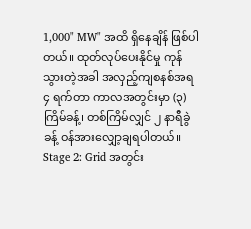1,000" MW" အထိ ရှိနေချိန် ဖြစ်ပါတယ်။ ထုတ်လုပ်ပေးနိုင်မှု ကုန်သွားတဲ့အခါ အလှည့်ကျစနစ်အရ ၄ ရက်တာ ကာလအတွင်းမှာ (၃) ကြိမ်ခန့်၊ တစ်ကြိမ်လျှင် ၂ နာရီခွဲခန့် ဝန်အားလျှော့ချရပါတယ်။
Stage 2: Grid အတွင်း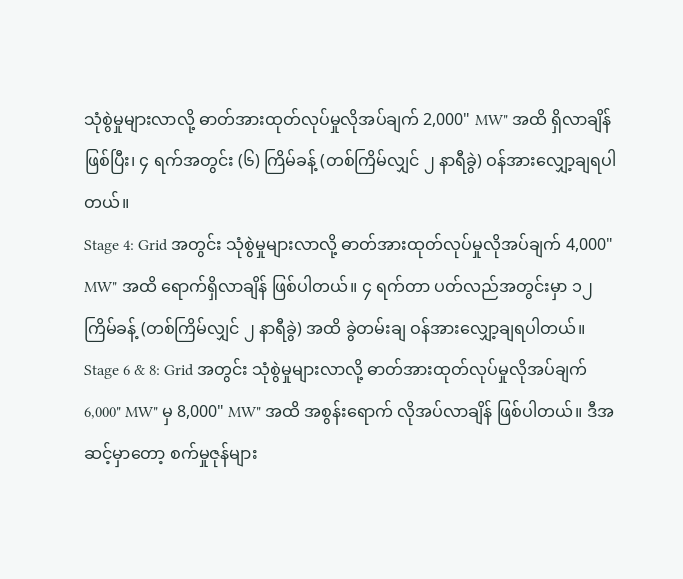သုံစွဲမှုများလာလို့ ဓာတ်အားထုတ်လုပ်မှုလိုအပ်ချက် 2,000" MW" အထိ ရှိလာချိန် ဖြစ်ပြီး၊ ၄ ရက်အတွင်း (၆) ကြိမ်ခန့် (တစ်ကြိမ်လျှင် ၂ နာရီခွဲ) ဝန်အားလျှော့ချရပါတယ်။
Stage 4: Grid အတွင်း သုံစွဲမှုများလာလို့ ဓာတ်အားထုတ်လုပ်မှုလိုအပ်ချက် 4,000" MW" အထိ ရောက်ရှိလာချိန် ဖြစ်ပါတယ်။ ၄ ရက်တာ ပတ်လည်အတွင်းမှာ ၁၂ ကြိမ်ခန့် (တစ်ကြိမ်လျှင် ၂ နာရီခွဲ) အထိ ခွဲတမ်းချ ဝန်အားလျှော့ချရပါတယ်။
Stage 6 & 8: Grid အတွင်း သုံစွဲမှုများလာလို့ ဓာတ်အားထုတ်လုပ်မှုလိုအပ်ချက် 6,000" MW" မှ 8,000" MW" အထိ အစွန်းရောက် လိုအပ်လာချိန် ဖြစ်ပါတယ်။ ဒီအဆင့်မှာတော့ စက်မှုဇုန်များ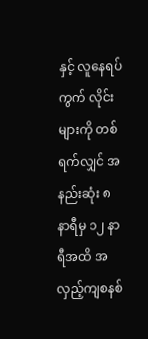နှင့် လူနေရပ်ကွက် လိုင်းများကို တစ်ရက်လျှင် အနည်းဆုံး ၈ နာရီမှ ၁၂ နာရီအထိ အလှည့်ကျစနစ်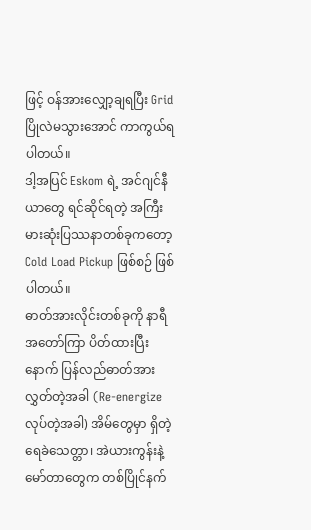ဖြင့် ဝန်အားလျှော့ချရပြီး Grid ပြိုလဲမသွားအောင် ကာကွယ်ရပါတယ်။
ဒါ့အပြင် Eskom ရဲ့ အင်ဂျင်နီယာတွေ ရင်ဆိုင်ရတဲ့ အကြီးမားဆုံးပြဿနာတစ်ခုကတော့ Cold Load Pickup ဖြစ်စဉ် ဖြစ်ပါတယ်။
ဓာတ်အားလိုင်းတစ်ခုကို နာရီအတော်ကြာ ပိတ်ထားပြီးနောက် ပြန်လည်ဓာတ်အားလွှတ်တဲ့အခါ (Re-energize လုပ်တဲ့အခါ) အိမ်တွေမှာ ရှိတဲ့ ရေခဲသေတ္တာ၊ အဲယားကွန်းနဲ့ မော်တာတွေက တစ်ပြိုင်နက်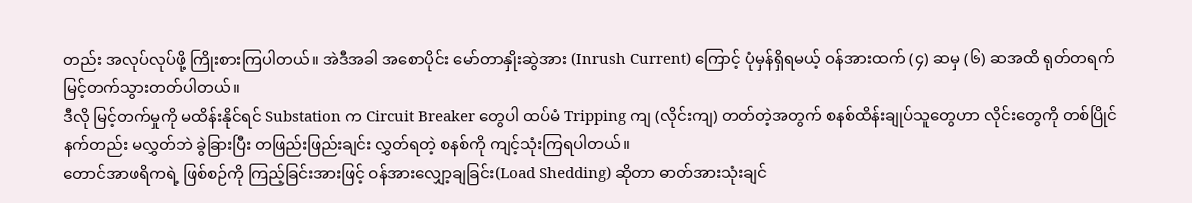တည်း အလုပ်လုပ်ဖို့ ကြိုးစားကြပါတယ်။ အဲဒီအခါ အစောပိုင်း မော်တာနှိုးဆွဲအား (Inrush Current) ကြောင့် ပုံမှန်ရှိရမယ့် ဝန်အားထက် (၄) ဆမှ (၆) ဆအထိ ရုတ်တရက် မြင့်တက်သွားတတ်ပါတယ်။
ဒီလို မြင့်တက်မှုကို မထိန်းနိုင်ရင် Substation က Circuit Breaker တွေပါ ထပ်မံ Tripping ကျ (လိုင်းကျ) တတ်တဲ့အတွက် စနစ်ထိန်းချုပ်သူတွေဟာ လိုင်းတွေကို တစ်ပြိုင်နက်တည်း မလွှတ်ဘဲ ခွဲခြားပြီး တဖြည်းဖြည်းချင်း လွှတ်ရတဲ့ စနစ်ကို ကျင့်သုံးကြရပါတယ်။
တောင်အာဖရိကရဲ့ ဖြစ်စဉ်ကို ကြည့်ခြင်းအားဖြင့် ဝန်အားလျှော့ချခြင်း(Load Shedding) ဆိုတာ ဓာတ်အားသုံးချင်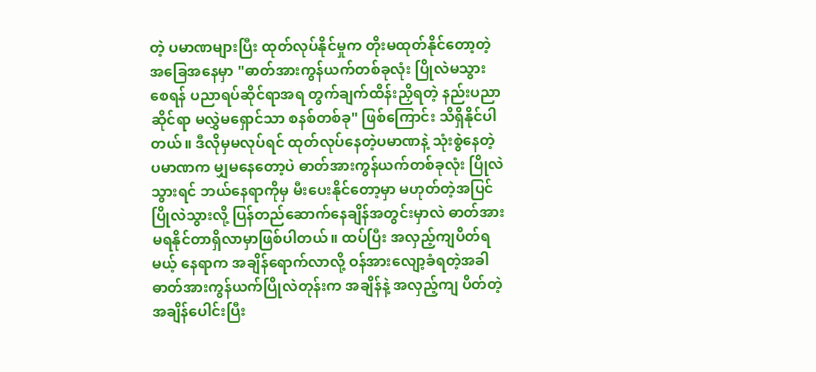တဲ့ ပမာဏများပြီး ထုတ်လုပ်နိုင်မှုက တိုးမထုတ်နိုင်တော့တဲ့ အခြေအနေမှာ "ဓာတ်အားကွန်ယက်တစ်ခုလုံး ပြိုလဲမသွားစေရန် ပညာရပ်ဆိုင်ရာအရ တွက်ချက်ထိန်းညှိရတဲ့ နည်းပညာဆိုင်ရာ မလွှဲမရှောင်သာ စနစ်တစ်ခု" ဖြစ်ကြောင်း သိရှိနိုင်ပါတယ်။ ဒီလိုမှမလုပ်ရင် ထုတ်လုပ်နေတဲ့ပမာဏနဲ့ သုံးစွဲနေတဲ့ပမာဏက မျှမနေတော့ပဲ ဓာတ်အားကွန်ယက်တစ်ခုလုံး ပြိုလဲသွားရင် ဘယ်နေရာကိုမှ မီးပေးနိုင်တော့မှာ မဟုတ်တဲ့အပြင် ပြိုလဲသွားလို့ ပြန်တည်ဆောက်နေချိန်အတွင်းမှာလဲ ဓာတ်အားမရနိုင်တာရှိလာမှာဖြစ်ပါတယ်။ ထပ်ပြီး အလှည့်ကျပိတ်ရမယ့် နေရာက အချိန်ရောက်လာလို့ ဝန်အားလျော့ခံရတဲ့အခါ ဓာတ်အားကွန်ယက်ပြိုလဲတုန်းက အချိန်နဲ့ အလှည့်ကျ ပိတ်တဲ့အချိန်ပေါင်းပြီး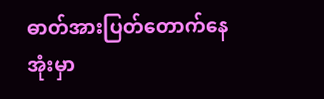ဓာတ်အားပြတ်တောက်နေအုံးမှာ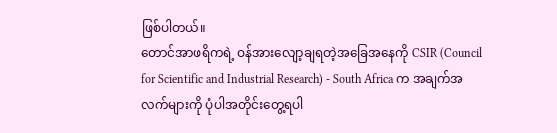ဖြစ်ပါတယ်။
တောင်အာဖရိကရဲ့ ဝန်အားလျော့ချရတဲ့အခြေအနေကို CSIR (Council for Scientific and Industrial Research) - South Africa က အချက်အလက်များကို ပုံပါအတိုင်းတွေ့ရပါ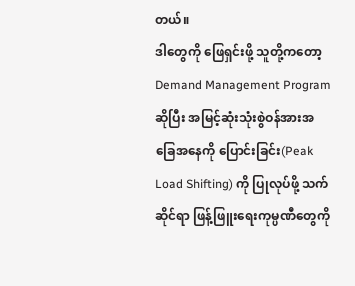တယ်။
ဒါတွေကို ဖြေရှင်းဖို့ သူတို့ကတော့ Demand Management Program ဆိုပြီး အမြင့်ဆုံးသုံးစွဲဝန်အားအခြေအနေကို ပြောင်းခြင်း(Peak Load Shifting) ကို ပြုလုပ်ဖို့ သက်ဆိုင်ရာ ဖြန့်ဖြူးရေးကုမ္ပဏီတွေကို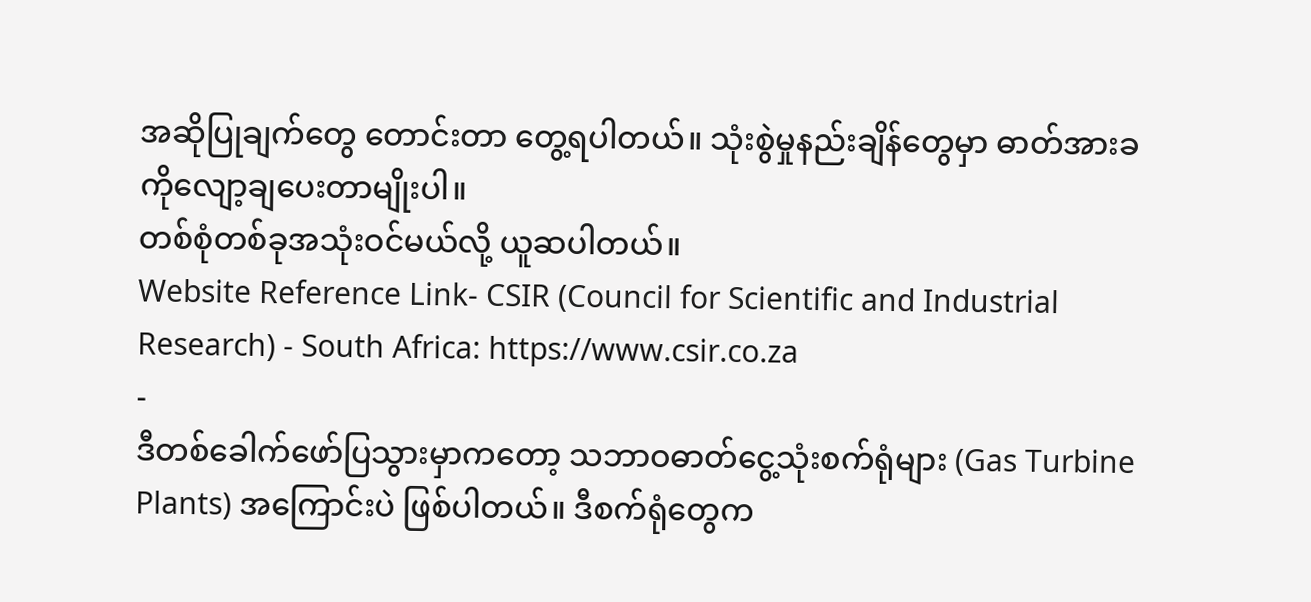အဆိုပြုချက်တွေ တောင်းတာ တွေ့ရပါတယ်။ သုံးစွဲမှုနည်းချိန်တွေမှာ ဓာတ်အားခကိုလျော့ချပေးတာမျိုးပါ။
တစ်စုံတစ်ခုအသုံးဝင်မယ်လို့ ယူဆပါတယ်။
Website Reference Link- CSIR (Council for Scientific and Industrial Research) - South Africa: https://www.csir.co.za
-
ဒီတစ်ခေါက်ဖော်ပြသွားမှာကတော့ သဘာဝဓာတ်ငွေ့သုံးစက်ရုံများ (Gas Turbine Plants) အကြောင်းပဲ ဖြစ်ပါတယ်။ ဒီစက်ရုံတွေက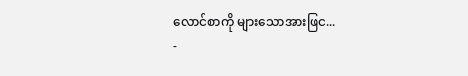လောင်စာကို များသောအားဖြင...
-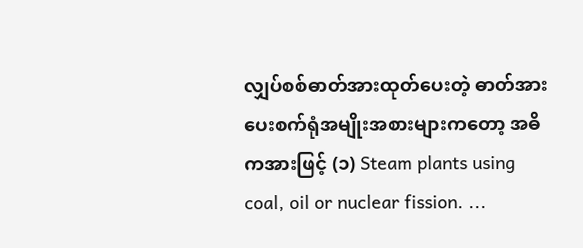လျှပ်စစ်ဓာတ်အားထုတ်ပေးတဲ့ ဓာတ်အားပေးစက်ရုံအမျိုးအစားများကတော့ အဓိကအားဖြင့် (၁) Steam plants using coal, oil or nuclear fission. ...